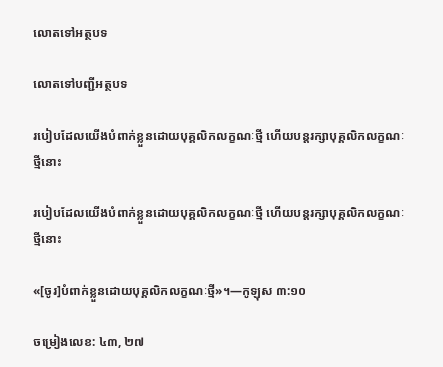លោតទៅអត្ថបទ

លោតទៅបញ្ជីអត្ថបទ

របៀបដែលយើងបំពាក់ខ្លួនដោយបុគ្គលិកលក្ខណៈថ្មី ហើយបន្ដរក្សាបុគ្គលិកលក្ខណៈថ្មីនោះ

របៀបដែលយើងបំពាក់ខ្លួនដោយបុគ្គលិកលក្ខណៈថ្មី ហើយបន្ដរក្សាបុគ្គលិកលក្ខណៈថ្មីនោះ

«[ចូរ]បំពាក់ខ្លួនដោយបុគ្គលិកលក្ខណៈថ្មី»។—កូឡុស ៣:១០

ចម្រៀងលេខ: ៤៣, ២៧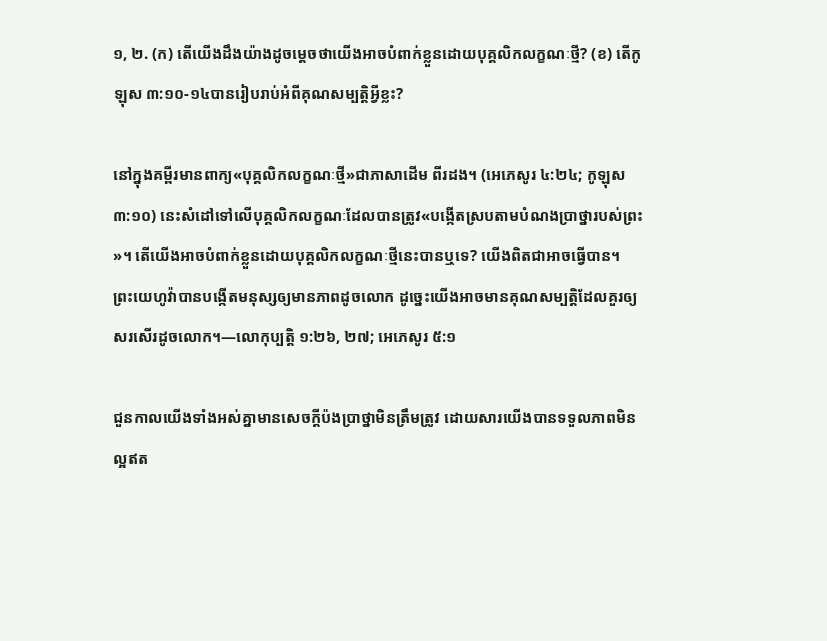១, ២. (ក) តើយើងដឹងយ៉ាងដូចម្ដេចថាយើងអាចបំពាក់ខ្លួនដោយបុគ្គលិកលក្ខណៈថ្មី? (ខ) តើកូឡុស ៣:១០-១៤បានរៀបរាប់អំពីគុណសម្បត្ដិអ្វីខ្លះ?

នៅក្នុងគម្ពីរមានពាក្យ«បុគ្គលិកលក្ខណៈថ្មី»ជាភាសាដើម ពីរដង។ (អេភេសូរ ៤:២៤; កូឡុស ៣:១០) នេះសំដៅទៅលើបុគ្គលិកលក្ខណៈដែលបានត្រូវ«បង្កើតស្របតាមបំណងប្រាថ្នារបស់ព្រះ»។ តើយើងអាចបំពាក់ខ្លួនដោយបុគ្គលិកលក្ខណៈថ្មីនេះបានឬទេ? យើងពិតជាអាចធ្វើបាន។ ព្រះយេហូវ៉ាបានបង្កើតមនុស្សឲ្យមានភាពដូចលោក ដូច្នេះយើងអាចមានគុណសម្បត្ដិដែលគួរឲ្យសរសើរដូចលោក។—លោកុប្បត្ដិ ១:២៦, ២៧; អេភេសូរ ៥:១

ជួនកាលយើងទាំងអស់គ្នាមានសេចក្ដីប៉ងប្រាថ្នាមិនត្រឹមត្រូវ ដោយសារយើងបានទទួលភាពមិនល្អឥត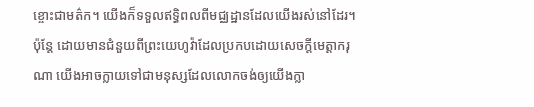ខ្ចោះជាមត៌ក។ យើងក៏ទទួលឥទ្ធិពលពីមជ្ឈដ្ឋានដែលយើងរស់នៅដែរ។ ប៉ុន្ដែ ដោយមានជំនួយពីព្រះយេហូវ៉ាដែលប្រកបដោយសេចក្ដីមេត្ដាករុណា យើងអាចក្លាយទៅជាមនុស្សដែលលោកចង់ឲ្យយើងក្លា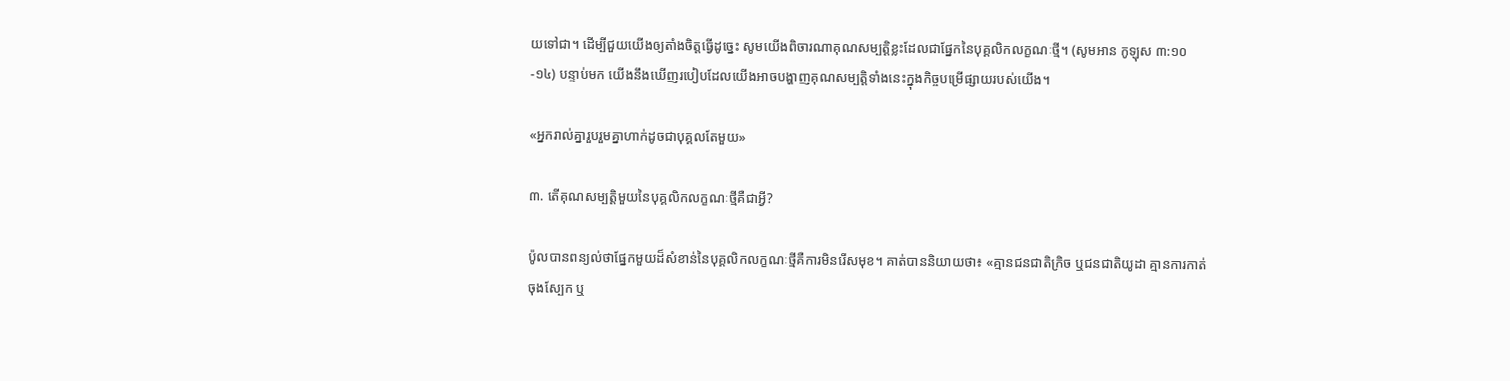យទៅជា។ ដើម្បីជួយយើងឲ្យតាំងចិត្ដធ្វើដូច្នេះ សូមយើងពិចារណាគុណសម្បត្ដិខ្លះដែលជាផ្នែកនៃបុគ្គលិកលក្ខណៈថ្មី។ (សូមអាន កូឡុស ៣:១០-១៤) បន្ទាប់មក យើងនឹងឃើញរបៀបដែលយើងអាចបង្ហាញគុណសម្បត្ដិទាំងនេះក្នុងកិច្ចបម្រើផ្សាយរបស់យើង។

«អ្នករាល់គ្នារួបរួមគ្នាហាក់ដូចជាបុគ្គលតែមួយ»

៣. តើគុណសម្បត្ដិមួយនៃបុគ្គលិកលក្ខណៈថ្មីគឺជាអ្វី?

ប៉ូលបានពន្យល់ថាផ្នែកមួយដ៏សំខាន់នៃបុគ្គលិកលក្ខណៈថ្មីគឺការមិនរើសមុខ។ គាត់បាននិយាយថា៖ «គ្មានជនជាតិក្រិច ឬជនជាតិយូដា គ្មានការកាត់ចុងស្បែក ឬ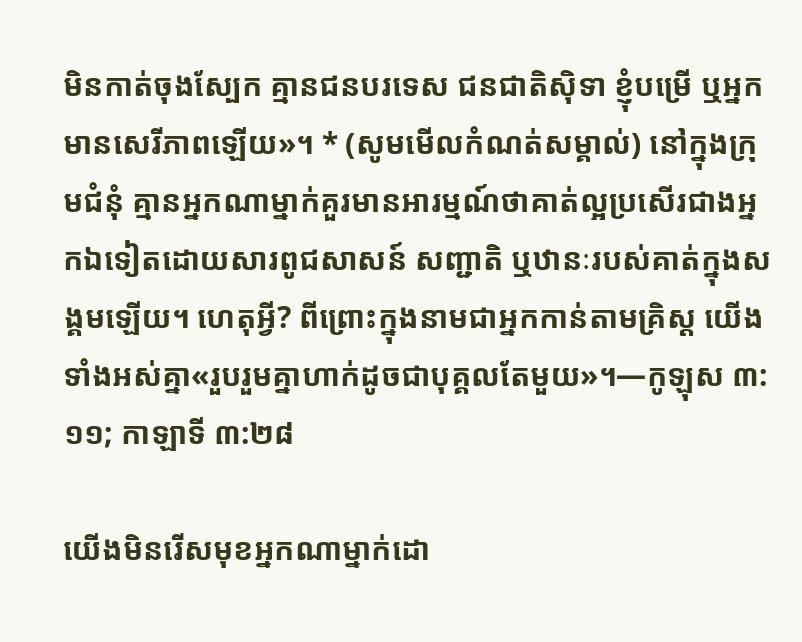មិនកាត់ចុងស្បែក គ្មានជនបរទេស ជនជាតិស៊ិទា ខ្ញុំបម្រើ ឬអ្នកមានសេរីភាពឡើយ»។ * (សូមមើលកំណត់សម្គាល់) នៅក្នុងក្រុមជំនុំ គ្មានអ្នកណាម្នាក់គួរមានអារម្មណ៍ថាគាត់ល្អប្រសើរជាងអ្នកឯទៀតដោយសារពូជសាសន៍ សញ្ជាតិ ឬឋានៈរបស់គាត់ក្នុងសង្គមឡើយ។ ហេតុអ្វី? ពីព្រោះក្នុងនាមជាអ្នកកាន់តាមគ្រិស្ដ យើងទាំងអស់គ្នា«រួបរួមគ្នាហាក់ដូចជាបុគ្គលតែមួយ»។—កូឡុស ៣:១១; កាឡាទី ៣:២៨

យើងមិនរើសមុខអ្នកណាម្នាក់ដោ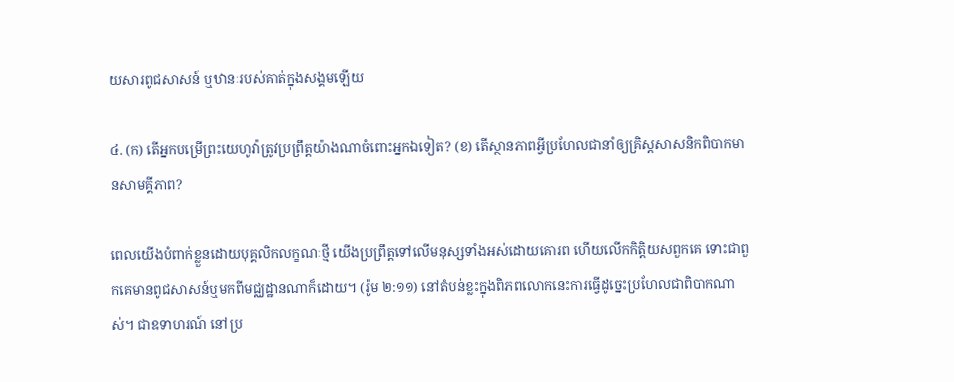យសារពូជសាសន៍ ឬឋានៈរបស់គាត់ក្នុងសង្គមឡើយ

៤. (ក) តើអ្នកបម្រើព្រះយេហូវ៉ាត្រូវប្រព្រឹត្ដយ៉ាងណាចំពោះអ្នកឯទៀត? (ខ) តើស្ថានភាពអ្វីប្រហែលជានាំឲ្យគ្រិស្ដសាសនិកពិបាកមានសាមគ្គីភាព?

ពេលយើងបំពាក់ខ្លួនដោយបុគ្គលិកលក្ខណៈថ្មី យើងប្រព្រឹត្ដទៅលើមនុស្សទាំងអស់ដោយគោរព ហើយលើកកិត្ដិយសពួកគេ ទោះជាពួកគេមានពូជសាសន៍ឬមកពីមជ្ឈដ្ឋានណាក៏ដោយ។ (រ៉ូម ២:១១) នៅតំបន់ខ្លះក្នុងពិភពលោកនេះការធ្វើដូច្នេះប្រហែលជាពិបាកណាស់។ ជាឧទាហរណ៍ នៅប្រ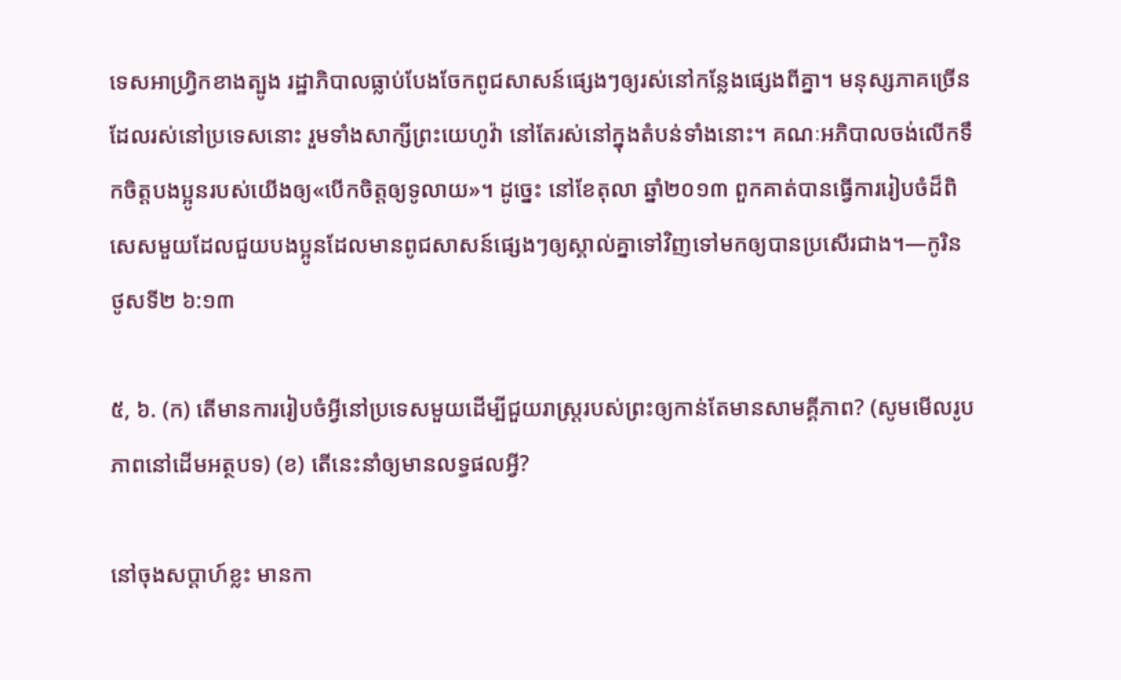ទេសអាហ្វ្រិកខាងត្បូង រដ្ឋាភិបាលធ្លាប់បែងចែកពូជសាសន៍ផ្សេងៗឲ្យរស់នៅកន្លែងផ្សេងពីគ្នា។ មនុស្សភាគច្រើនដែលរស់នៅប្រទេសនោះ រួមទាំងសាក្សីព្រះយេហូវ៉ា នៅតែរស់នៅក្នុងតំបន់ទាំងនោះ។ គណៈអភិបាលចង់លើកទឹកចិត្ដបងប្អូនរបស់យើងឲ្យ«បើកចិត្ដឲ្យទូលាយ»។ ដូច្នេះ នៅខែតុលា ឆ្នាំ២០១៣ ពួកគាត់បានធ្វើការរៀបចំដ៏ពិសេសមួយដែលជួយបងប្អូនដែលមានពូជសាសន៍ផ្សេងៗឲ្យស្គាល់គ្នាទៅវិញទៅមកឲ្យបានប្រសើរជាង។—កូរិនថូសទី២ ៦:១៣

៥, ៦. (ក) តើមានការរៀបចំអ្វីនៅប្រទេសមួយដើម្បីជួយរាស្ដ្ររបស់ព្រះឲ្យកាន់តែមានសាមគ្គីភាព? (សូមមើលរូបភាពនៅដើមអត្ថបទ) (ខ) តើនេះនាំឲ្យមានលទ្ធផលអ្វី?

នៅចុងសប្ដាហ៍ខ្លះ មានកា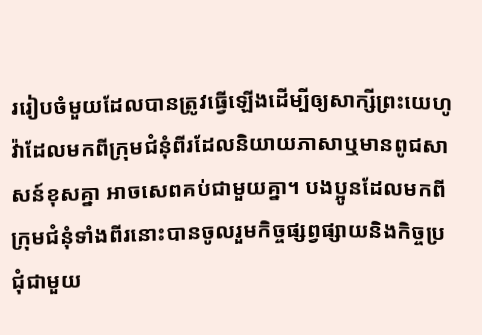ររៀបចំមួយដែលបានត្រូវធ្វើឡើងដើម្បីឲ្យសាក្សីព្រះយេហូវ៉ាដែលមកពីក្រុមជំនុំពីរដែលនិយាយភាសាឬមានពូជសាសន៍ខុសគ្នា អាចសេពគប់ជាមួយគ្នា។ បងប្អូនដែលមកពីក្រុមជំនុំទាំងពីរនោះបានចូលរួមកិច្ចផ្សព្វផ្សាយនិងកិច្ចប្រជុំជាមួយ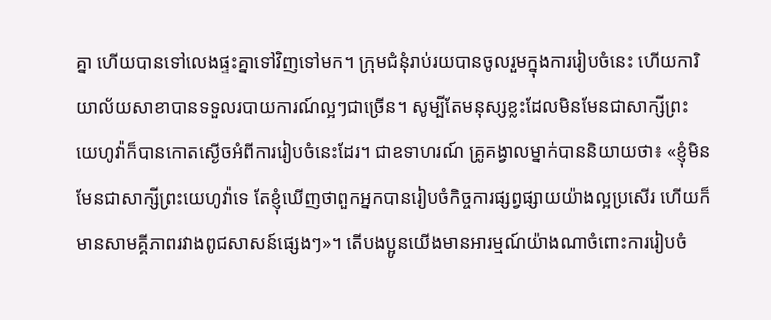គ្នា ហើយបានទៅលេងផ្ទះគ្នាទៅវិញទៅមក។ ក្រុមជំនុំរាប់រយបានចូលរួមក្នុងការរៀបចំនេះ ហើយការិយាល័យសាខាបានទទួលរបាយការណ៍ល្អៗជាច្រើន។ សូម្បីតែមនុស្សខ្លះដែលមិនមែនជាសាក្សីព្រះយេហូវ៉ាក៏បានកោតស្ងើចអំពីការរៀបចំនេះដែរ។ ជាឧទាហរណ៍ គ្រូគង្វាលម្នាក់បាននិយាយថា៖ «ខ្ញុំមិនមែនជាសាក្សីព្រះយេហូវ៉ាទេ តែខ្ញុំឃើញថាពួកអ្នកបានរៀបចំកិច្ចការផ្សព្វផ្សាយយ៉ាងល្អប្រសើរ ហើយក៏មានសាមគ្គីភាពរវាងពូជសាសន៍ផ្សេងៗ»។ តើបងប្អូនយើងមានអារម្មណ៍យ៉ាងណាចំពោះការរៀបចំ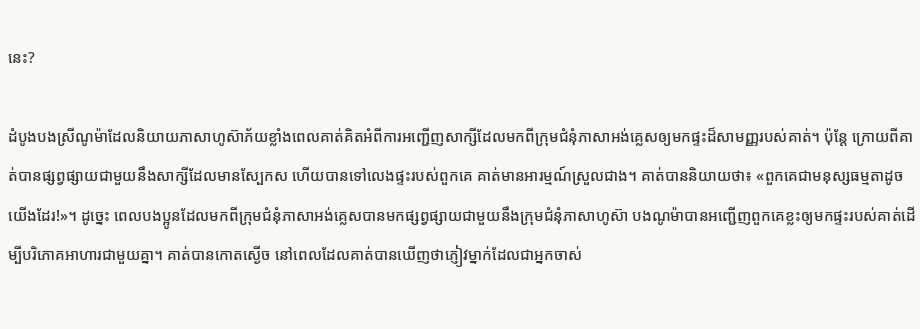នេះ?

ដំបូងបងស្រីណូម៉ាដែលនិយាយភាសាហូស៊ាភ័យខ្លាំងពេលគាត់គិតអំពីការអញ្ជើញសាក្សីដែលមកពីក្រុមជំនុំភាសាអង់គ្លេសឲ្យមកផ្ទះដ៏សាមញ្ញរបស់គាត់។ ប៉ុន្ដែ ក្រោយពីគាត់បានផ្សព្វផ្សាយជាមួយនឹងសាក្សីដែលមានស្បែកស ហើយបានទៅលេងផ្ទះរបស់ពួកគេ គាត់មានអារម្មណ៍ស្រួលជាង។ គាត់បាននិយាយថា៖ «ពួកគេជាមនុស្សធម្មតាដូចយើងដែរ!»។ ដូច្នេះ ពេលបងប្អូនដែលមកពីក្រុមជំនុំភាសាអង់គ្លេសបានមកផ្សព្វផ្សាយជាមួយនឹងក្រុមជំនុំភាសាហូស៊ា បងណូម៉ាបានអញ្ជើញពួកគេខ្លះឲ្យមកផ្ទះរបស់គាត់ដើម្បីបរិភោគអាហារជាមួយគ្នា។ គាត់បានកោតស្ងើច នៅពេលដែលគាត់បានឃើញថាភ្ញៀវម្នាក់ដែលជាអ្នកចាស់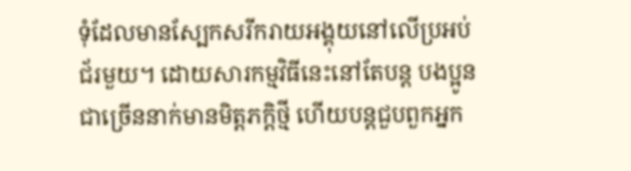ទុំដែលមានស្បែកសរីករាយអង្គុយនៅលើប្រអប់ជ័រមួយ។ ដោយសារកម្មវិធីនេះនៅតែបន្ដ បងប្អូនជាច្រើននាក់មានមិត្ដភក្ដិថ្មី ហើយបន្ដជួបពួកអ្នក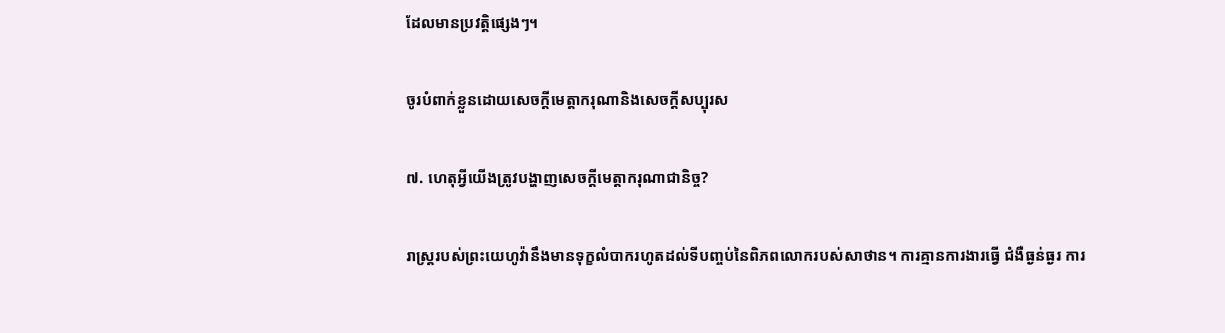ដែលមានប្រវត្ដិផ្សេងៗ។

ចូរបំពាក់ខ្លួនដោយសេចក្ដីមេត្ដាករុណានិងសេចក្ដីសប្បុរស

៧. ហេតុអ្វីយើងត្រូវបង្ហាញសេចក្ដីមេត្ដាករុណាជានិច្ច?

រាស្ដ្ររបស់ព្រះយេហូវ៉ានឹងមានទុក្ខលំបាករហូតដល់ទីបញ្ចប់នៃពិភពលោករបស់សាថាន។ ការគ្មានការងារធ្វើ ជំងឺធ្ងន់ធ្ងរ ការ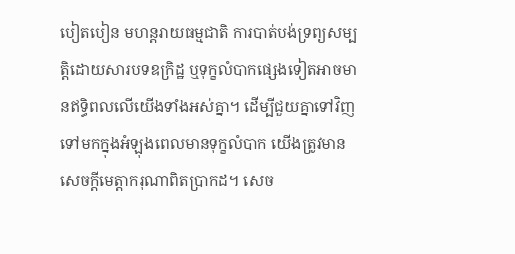បៀតបៀន មហន្ដរាយធម្មជាតិ ការបាត់បង់ទ្រព្យសម្បត្ដិដោយសារបទឧក្រិដ្ឋ ឬទុក្ខលំបាកផ្សេងទៀតអាចមានឥទ្ធិពលលើយើងទាំងអស់គ្នា។ ដើម្បីជួយគ្នាទៅវិញទៅមកក្នុងអំឡុងពេលមានទុក្ខលំបាក យើងត្រូវមានសេចក្ដីមេត្ដាករុណាពិតប្រាកដ។ សេច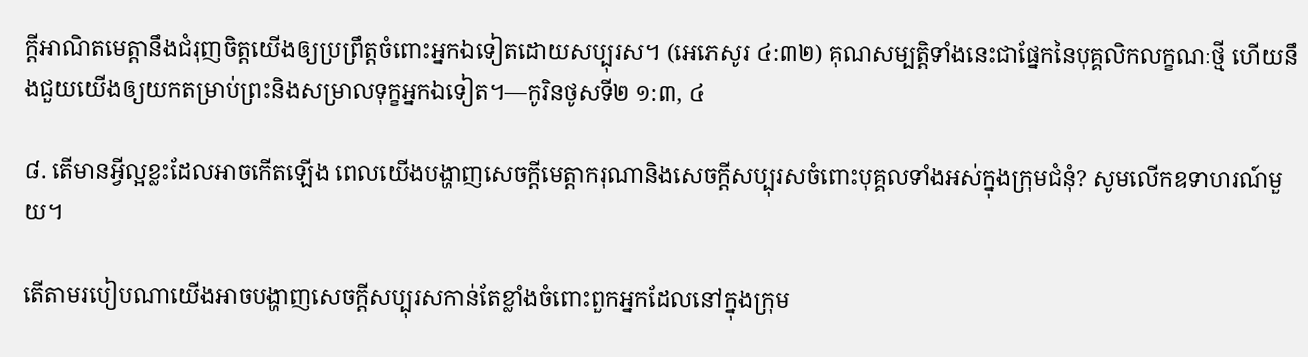ក្ដីអាណិតមេត្ដានឹងជំរុញចិត្ដយើងឲ្យប្រព្រឹត្ដចំពោះអ្នកឯទៀតដោយសប្បុរស។ (អេភេសូរ ៤:៣២) គុណសម្បត្ដិទាំងនេះជាផ្នែកនៃបុគ្គលិកលក្ខណៈថ្មី ហើយនឹងជួយយើងឲ្យយកតម្រាប់ព្រះនិងសម្រាលទុក្ខអ្នកឯទៀត។—កូរិនថូសទី២ ១:៣, ៤

៨. តើមានអ្វីល្អខ្លះដែលអាចកើតឡើង ពេលយើងបង្ហាញសេចក្ដីមេត្ដាករុណានិងសេចក្ដីសប្បុរសចំពោះបុគ្គលទាំងអស់ក្នុងក្រុមជំនុំ? សូមលើកឧទាហរណ៍មួយ។

តើតាមរបៀបណាយើងអាចបង្ហាញសេចក្ដីសប្បុរសកាន់តែខ្លាំងចំពោះពួកអ្នកដែលនៅក្នុងក្រុម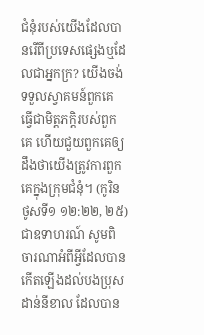ជំនុំរបស់យើងដែលបានរើពីប្រទេសផ្សេងឬដែលជាអ្នកក្រ? យើងចង់ទទួលស្វាគមន៍ពួកគេ ធ្វើជាមិត្ដភក្ដិរបស់ពួកគេ ហើយជួយពួកគេឲ្យដឹងថាយើងត្រូវការពួកគេក្នុងក្រុមជំនុំ។ (កូរិនថូសទី១ ១២:២២, ២៥) ជាឧទាហរណ៍ សូមពិចារណាអំពីអ្វីដែលបានកើតឡើងដល់បងប្រុសដាន់នីខាល ដែលបាន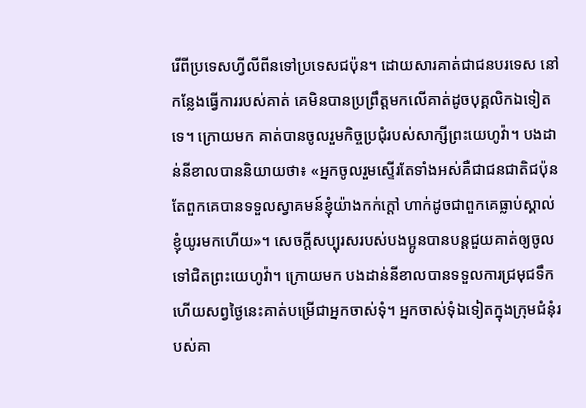រើពីប្រទេសហ្វីលីពីនទៅប្រទេសជប៉ុន។ ដោយសារគាត់ជាជនបរទេស នៅកន្លែងធ្វើការរបស់គាត់ គេមិនបានប្រព្រឹត្ដមកលើគាត់ដូចបុគ្គលិកឯទៀតទេ។ ក្រោយមក គាត់បានចូលរួមកិច្ចប្រជុំរបស់សាក្សីព្រះយេហូវ៉ា។ បងដាន់នីខាលបាននិយាយថា៖ «អ្នកចូលរួមស្ទើរតែទាំងអស់គឺជាជនជាតិជប៉ុន តែពួកគេបានទទួលស្វាគមន៍ខ្ញុំយ៉ាងកក់ក្ដៅ ហាក់ដូចជាពួកគេធ្លាប់ស្គាល់ខ្ញុំយូរមកហើយ»។ សេចក្ដីសប្បុរសរបស់បងប្អូនបានបន្ដជួយគាត់ឲ្យចូលទៅជិតព្រះយេហូវ៉ា។ ក្រោយមក បងដាន់នីខាលបានទទួលការជ្រមុជទឹក ហើយសព្វថ្ងៃនេះគាត់បម្រើជាអ្នកចាស់ទុំ។ អ្នកចាស់ទុំឯទៀតក្នុងក្រុមជំនុំរបស់គា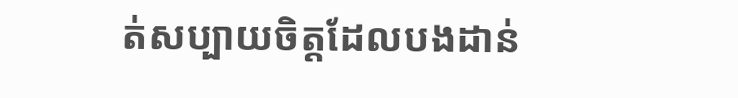ត់សប្បាយចិត្ដដែលបងដាន់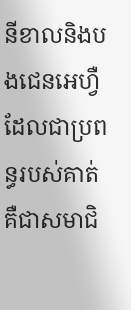នីខាលនិងបងជេនអេហ្វឺដែលជាប្រពន្ធរបស់គាត់គឺជាសមាជិ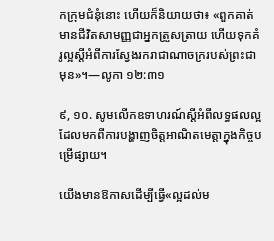កក្រុមជំនុំនោះ ហើយក៏និយាយថា៖ «ពួកគាត់មានជីវិតសាមញ្ញជាអ្នកត្រួសត្រាយ ហើយទុកគំរូល្អស្ដីអំពីការស្វែងរករាជាណាចក្ររបស់ព្រះជាមុន»។—លូកា ១២:៣១

៩, ១០. សូមលើកឧទាហរណ៍ស្ដីអំពីលទ្ធផលល្អដែលមកពីការបង្ហាញចិត្ដអាណិតមេត្ដាក្នុងកិច្ចបម្រើផ្សាយ។

យើងមានឱកាសដើម្បីធ្វើ«ល្អដល់ម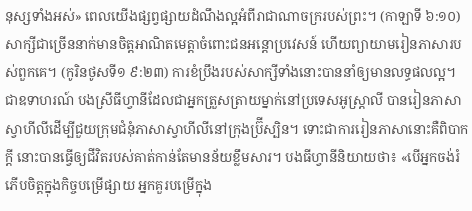នុស្សទាំងអស់» ពេលយើងផ្សព្វផ្សាយដំណឹងល្អអំពីរាជាណាចក្ររបស់ព្រះ។ (កាឡាទី ៦:១០) សាក្សីជាច្រើននាក់មានចិត្ដអាណិតមេត្ដាចំពោះជនអន្ដោប្រវេសន៍ ហើយព្យាយាមរៀនភាសារបស់ពួកគេ។ (កូរិនថូសទី១ ៩:២៣) ការខំប្រឹងរបស់សាក្សីទាំងនោះបាននាំឲ្យមានលទ្ធផលល្អ។ ជាឧទាហរណ៍ បងស្រីធីហ្វានីដែលជាអ្នកត្រួសត្រាយម្នាក់នៅប្រទេសអូស្ត្រាលី បានរៀនភាសាស្វាហីលីដើម្បីជួយក្រុមជំនុំភាសាស្វាហីលីនៅក្រុងប៊ី្រស្បិន។ ទោះជាការរៀនភាសានោះគឺពិបាកក្ដី នោះបានធ្វើឲ្យជីវិតរបស់គាត់កាន់តែមានន័យខ្លឹមសារ។ បងធីហ្វានីនិយាយថា៖ «បើអ្នកចង់រំភើបចិត្ដក្នុងកិច្ចបម្រើផ្សាយ អ្នកគួរបម្រើក្នុង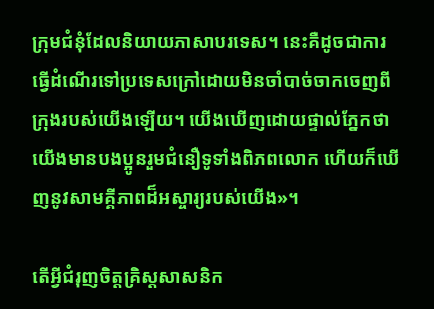ក្រុមជំនុំដែលនិយាយភាសាបរទេស។ នេះគឺដូចជាការធ្វើដំណើរទៅប្រទេសក្រៅដោយមិនចាំបាច់ចាកចេញពីក្រុងរបស់យើងឡើយ។ យើងឃើញដោយផ្ទាល់ភ្នែកថាយើងមានបងប្អូនរួមជំនឿទូទាំងពិភពលោក ហើយក៏ឃើញនូវសាមគ្គីភាពដ៏អស្ចារ្យរបស់យើង»។

តើអ្វីជំរុញចិត្ដគ្រិស្ដសាសនិក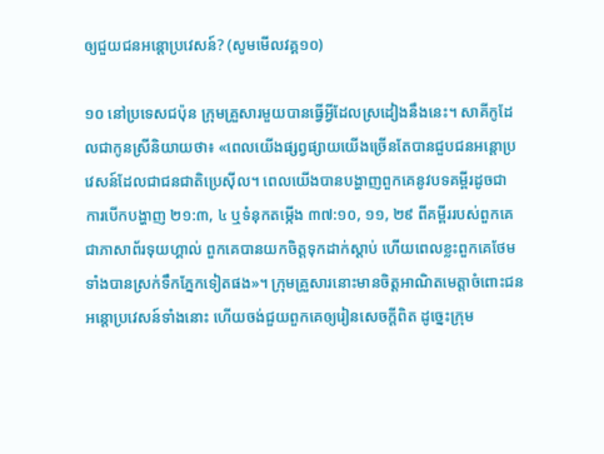ឲ្យជួយជនអន្ដោប្រវេសន៍? (សូមមើលវគ្គ១០)

១០ នៅប្រទេសជប៉ុន ក្រុមគ្រួសារមួយបានធ្វើអ្វីដែលស្រដៀងនឹងនេះ។ សាគីកូដែលជាកូនស្រីនិយាយថា៖ «ពេលយើងផ្សព្វផ្សាយយើងច្រើនតែបានជួបជនអន្ដោប្រវេសន៍ដែលជាជនជាតិប្រេស៊ីល។ ពេលយើងបានបង្ហាញពួកគេនូវបទគម្ពីរដូចជា ការបើកបង្ហាញ ២១:៣, ៤ ឬទំនុកតម្កើង ៣៧:១០, ១១, ២៩ ពីគម្ពីររបស់ពួកគេជាភាសាព័រទុយហ្គាល់ ពួកគេបានយកចិត្ដទុកដាក់ស្តាប់ ហើយពេលខ្លះពួកគេថែមទាំងបានស្រក់ទឹកភ្នែកទៀតផង»។ ក្រុមគ្រួសារនោះមានចិត្ដអាណិតមេត្ដាចំពោះជនអន្ដោប្រវេសន៍ទាំងនោះ ហើយចង់ជួយពួកគេឲ្យរៀនសេចក្ដីពិត ដូច្នេះក្រុម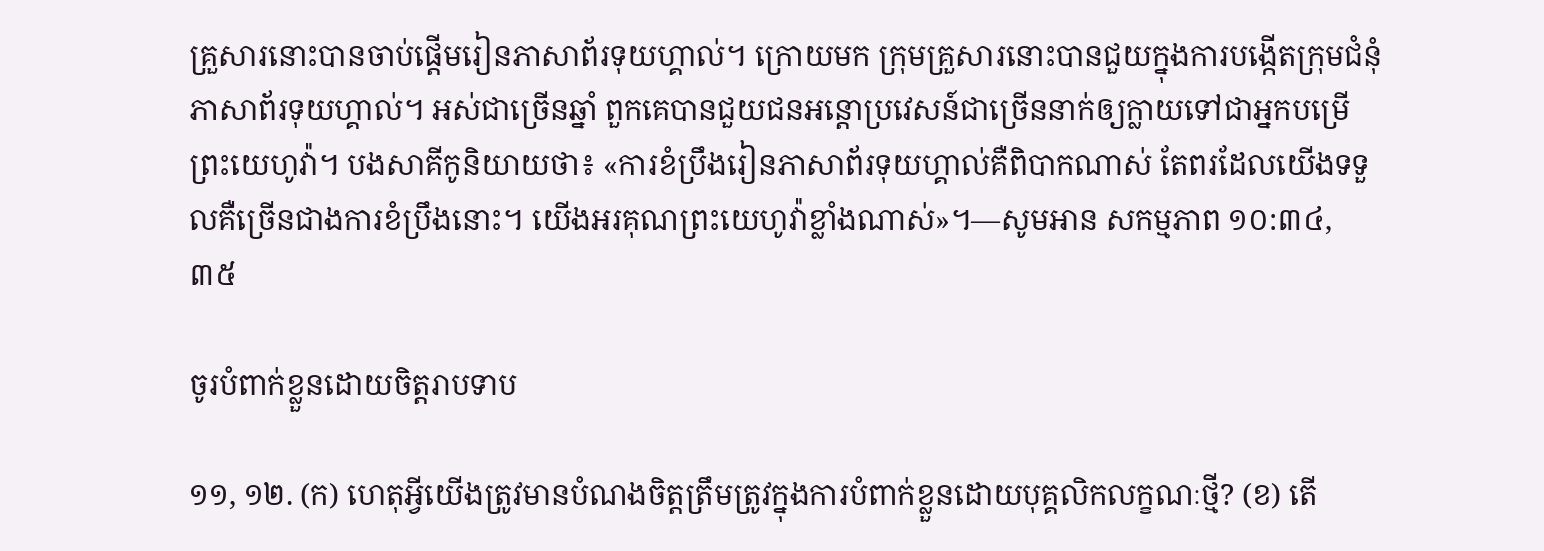គ្រួសារនោះបានចាប់ផ្ដើមរៀនភាសាព័រទុយហ្គាល់។ ក្រោយមក ក្រុមគ្រួសារនោះបានជួយក្នុងការបង្កើតក្រុមជំនុំភាសាព័រទុយហ្គាល់។ អស់ជាច្រើនឆ្នាំ ពួកគេបានជួយជនអន្ដោប្រវេសន៍ជាច្រើននាក់ឲ្យក្លាយទៅជាអ្នកបម្រើព្រះយេហូវ៉ា។ បងសាគីកូនិយាយថា៖ «ការខំប្រឹងរៀនភាសាព័រទុយហ្គាល់គឺពិបាកណាស់ តែពរដែលយើងទទួលគឺច្រើនជាងការខំប្រឹងនោះ។ យើងអរគុណព្រះយេហូវ៉ាខ្លាំងណាស់»។—សូមអាន សកម្មភាព ១០:៣៤, ៣៥

ចូរបំពាក់ខ្លួនដោយចិត្ដរាបទាប

១១, ១២. (ក) ហេតុអ្វីយើងត្រូវមានបំណងចិត្ដត្រឹមត្រូវក្នុងការបំពាក់ខ្លួនដោយបុគ្គលិកលក្ខណៈថ្មី? (ខ) តើ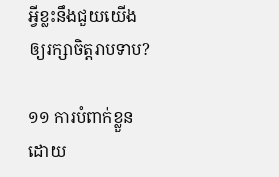អ្វីខ្លះនឹងជួយយើងឲ្យរក្សាចិត្ដរាបទាប?

១១ ការបំពាក់ខ្លួនដោយ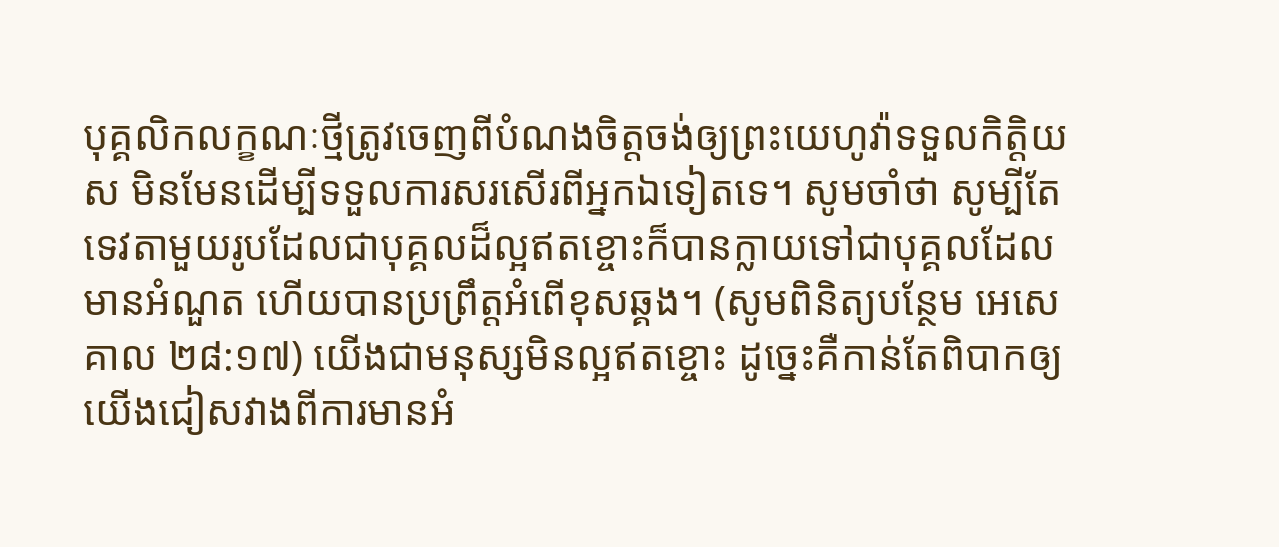បុគ្គលិកលក្ខណៈថ្មីត្រូវចេញពីបំណងចិត្ដចង់ឲ្យព្រះយេហូវ៉ាទទួលកិត្ដិយស មិនមែនដើម្បីទទួលការសរសើរពីអ្នកឯទៀតទេ។ សូមចាំថា សូម្បីតែទេវតាមួយរូបដែលជាបុគ្គលដ៏ល្អឥតខ្ចោះក៏បានក្លាយទៅជាបុគ្គលដែលមានអំណួត ហើយបានប្រព្រឹត្ដអំពើខុសឆ្គង។ (សូមពិនិត្យបន្ថែម អេសេគាល ២៨:១៧) យើងជាមនុស្សមិនល្អឥតខ្ចោះ ដូច្នេះគឺកាន់តែពិបាកឲ្យយើងជៀសវាងពីការមានអំ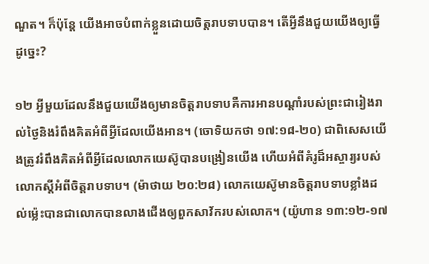ណួត។ ក៏ប៉ុន្ដែ យើងអាចបំពាក់ខ្លួនដោយចិត្ដរាបទាបបាន។ តើអ្វីនឹងជួយយើងឲ្យធ្វើដូច្នេះ?

១២ អ្វីមួយដែលនឹងជួយយើងឲ្យមានចិត្ដរាបទាបគឺការអានបណ្ដាំរបស់ព្រះជារៀងរាល់ថ្ងៃនិងរំពឹងគិតអំពីអ្វីដែលយើងអាន។ (ចោទិយកថា ១៧:១៨-២០) ជាពិសេសយើងត្រូវរំពឹងគិតអំពីអ្វីដែលលោកយេស៊ូបានបង្រៀនយើង ហើយអំពីគំរូដ៏អស្ចារ្យរបស់លោកស្ដីអំពីចិត្ដរាបទាប។ (ម៉ាថាយ ២០:២៨) លោកយេស៊ូមានចិត្ដរាបទាបខ្លាំងដល់ម៉្លេះបានជាលោកបានលាងជើងឲ្យពួកសាវ័ករបស់លោក។ (យ៉ូហាន ១៣:១២-១៧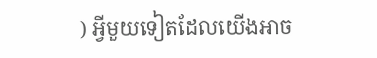) អ្វីមួយទៀតដែលយើងអាច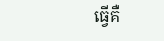ធ្វើគឺ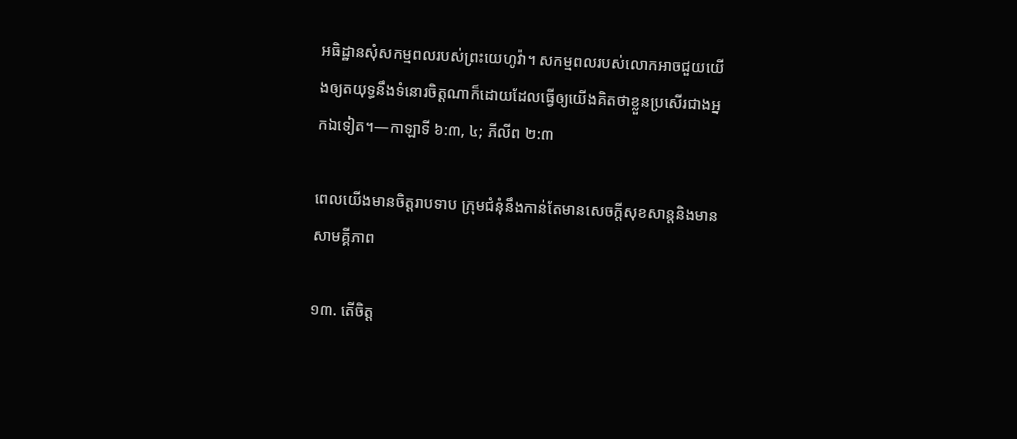អធិដ្ឋានសុំសកម្មពលរបស់ព្រះយេហូវ៉ា។ សកម្មពលរបស់លោកអាចជួយយើងឲ្យតយុទ្ធនឹងទំនោរចិត្ដណាក៏ដោយដែលធ្វើឲ្យយើងគិតថាខ្លួនប្រសើរជាងអ្នកឯទៀត។—កាឡាទី ៦:៣, ៤; ភីលីព ២:៣

ពេលយើងមានចិត្ដរាបទាប ក្រុមជំនុំនឹងកាន់តែមានសេចក្ដីសុខសាន្ដនិងមានសាមគ្គីភាព

១៣. តើចិត្ដ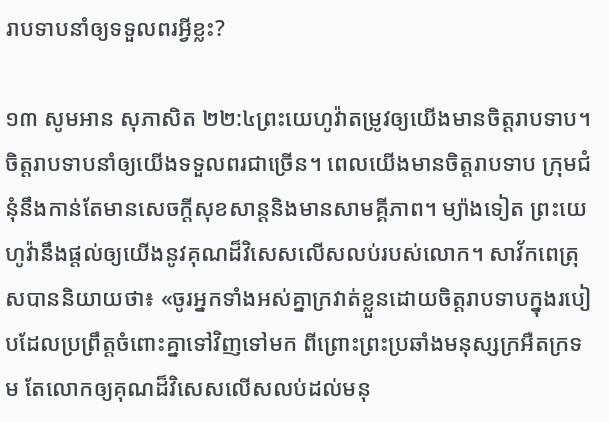រាបទាបនាំឲ្យទទួលពរអ្វីខ្លះ?

១៣ សូមអាន សុភាសិត ២២:៤ព្រះយេហូវ៉ាតម្រូវឲ្យយើងមានចិត្ដរាបទាប។ ចិត្ដរាបទាបនាំឲ្យយើងទទួលពរជាច្រើន។ ពេលយើងមានចិត្ដរាបទាប ក្រុមជំនុំនឹងកាន់តែមានសេចក្ដីសុខសាន្ដនិងមានសាមគ្គីភាព។ ម្យ៉ាងទៀត ព្រះយេហូវ៉ានឹងផ្ដល់ឲ្យយើងនូវគុណដ៏វិសេសលើសលប់របស់លោក។ សាវ័កពេត្រុសបាននិយាយថា៖ «ចូរអ្នកទាំងអស់គ្នាក្រវាត់ខ្លួនដោយចិត្ដរាបទាបក្នុងរបៀបដែលប្រព្រឹត្ដចំពោះគ្នាទៅវិញទៅមក ពីព្រោះព្រះប្រឆាំងមនុស្សក្រអឺតក្រទម តែលោកឲ្យគុណដ៏វិសេសលើសលប់ដល់មនុ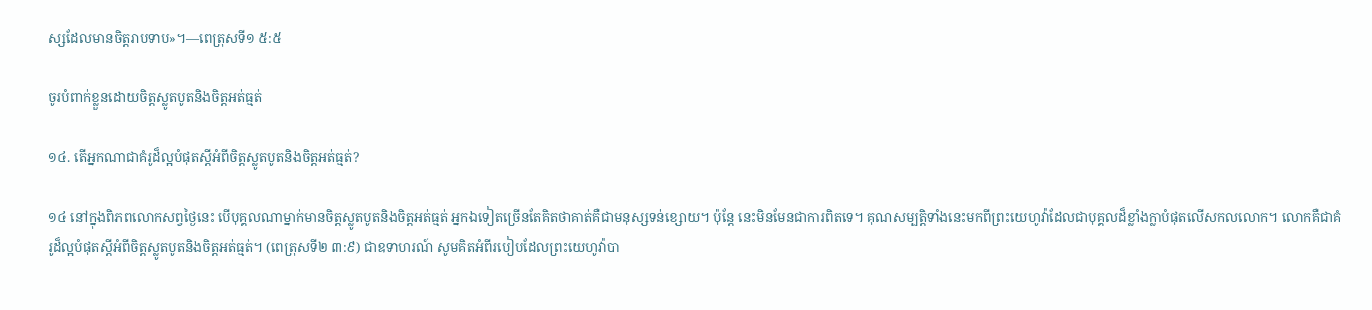ស្សដែលមានចិត្ដរាបទាប»។—ពេត្រុសទី១ ៥:៥

ចូរបំពាក់ខ្លួនដោយចិត្ដស្លូតបូតនិងចិត្ដអត់ធ្មត់

១៤. តើអ្នកណាជាគំរូដ៏ល្អបំផុតស្ដីអំពីចិត្ដស្លូតបូតនិងចិត្ដអត់ធ្មត់?

១៤ នៅក្នុងពិភពលោកសព្វថ្ងៃនេះ បើបុគ្គលណាម្នាក់មានចិត្ដស្លូតបូតនិងចិត្ដអត់ធ្មត់ អ្នកឯទៀតច្រើនតែគិតថាគាត់គឺជាមនុស្សទន់ខ្សោយ។ ប៉ុន្ដែ នេះមិនមែនជាការពិតទេ។ គុណសម្បត្ដិទាំងនេះមកពីព្រះយេហូវ៉ាដែលជាបុគ្គលដ៏ខ្លាំងក្លាបំផុតលើសកលលោក។ លោកគឺជាគំរូដ៏ល្អបំផុតស្ដីអំពីចិត្ដស្លូតបូតនិងចិត្ដអត់ធ្មត់។ (ពេត្រុសទី២ ៣:៩) ជាឧទាហរណ៍ សូមគិតអំពីរបៀបដែលព្រះយេហូវ៉ាបា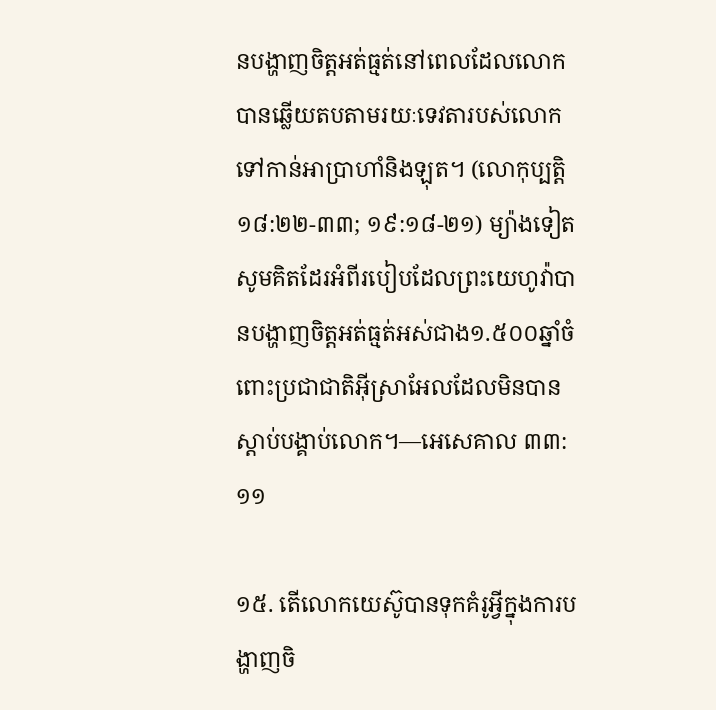នបង្ហាញចិត្ដអត់ធ្មត់នៅពេលដែលលោកបានឆ្លើយតបតាមរយៈទេវតារបស់លោកទៅកាន់អាប្រាហាំនិងឡុត។ (លោកុប្បត្ដិ ១៨:២២-៣៣; ១៩:១៨-២១) ម្យ៉ាងទៀត សូមគិតដែរអំពីរបៀបដែលព្រះយេហូវ៉ាបានបង្ហាញចិត្ដអត់ធ្មត់អស់ជាង១.៥០០ឆ្នាំចំពោះប្រជាជាតិអ៊ីស្រាអែលដែលមិនបានស្តាប់បង្គាប់លោក។—អេសេគាល ៣៣:១១

១៥. តើលោកយេស៊ូបានទុកគំរូអ្វីក្នុងការបង្ហាញចិ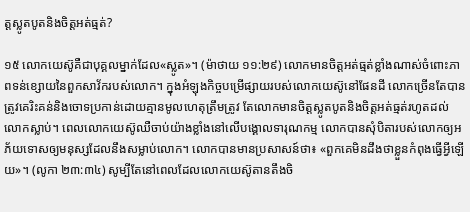ត្ដស្លូតបូតនិងចិត្ដអត់ធ្មត់?

១៥ លោកយេស៊ូគឺជាបុគ្គលម្នាក់ដែល«ស្លូត»។ (ម៉ាថាយ ១១:២៩) លោកមានចិត្ដអត់ធ្មត់ខ្លាំងណាស់ចំពោះភាពទន់ខ្សោយនៃពួកសាវ័ករបស់លោក។ ក្នុងអំឡុងកិច្ចបម្រើផ្សាយរបស់លោកយេស៊ូនៅផែនដី លោកច្រើនតែបានត្រូវគេរិះគន់និងចោទប្រកាន់ដោយគ្មានមូលហេតុត្រឹមត្រូវ តែលោកមានចិត្ដស្លូតបូតនិងចិត្ដអត់ធ្មត់រហូតដល់លោកស្លាប់។ ពេលលោកយេស៊ូឈឺចាប់យ៉ាងខ្លាំងនៅលើបង្គោលទារុណកម្ម លោកបានសុំបិតារបស់លោកឲ្យអភ័យទោសឲ្យមនុស្សដែលនឹងសម្លាប់លោក។ លោកបានមានប្រសាសន៍ថា៖ «ពួកគេមិនដឹងថាខ្លួនកំពុងធ្វើអ្វីឡើយ»។ (លូកា ២៣:៣៤) សូម្បីតែនៅពេលដែលលោកយេស៊ូតានតឹងចិ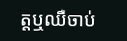ត្ដឬឈឺចាប់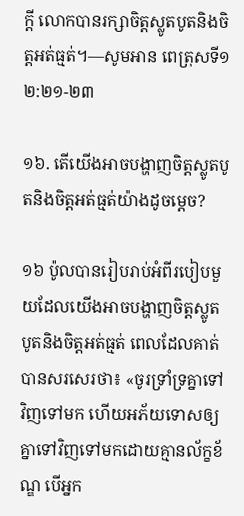ក្ដី លោកបានរក្សាចិត្ដស្លូតបូតនិងចិត្ដអត់ធ្មត់។—សូមអាន ពេត្រុសទី១ ២:២១-២៣

១៦. តើយើងអាចបង្ហាញចិត្ដស្លូតបូតនិងចិត្ដអត់ធ្មត់យ៉ាងដូចម្ដេច?

១៦ ប៉ូលបានរៀបរាប់អំពីរបៀបមួយដែលយើងអាចបង្ហាញចិត្ដស្លូតបូតនិងចិត្ដអត់ធ្មត់ ពេលដែលគាត់បានសរសេរថា៖ «ចូរទ្រាំទ្រគ្នាទៅវិញទៅមក ហើយអភ័យទោសឲ្យគ្នាទៅវិញទៅមកដោយគ្មានល័ក្ខខ័ណ្ឌ បើអ្នក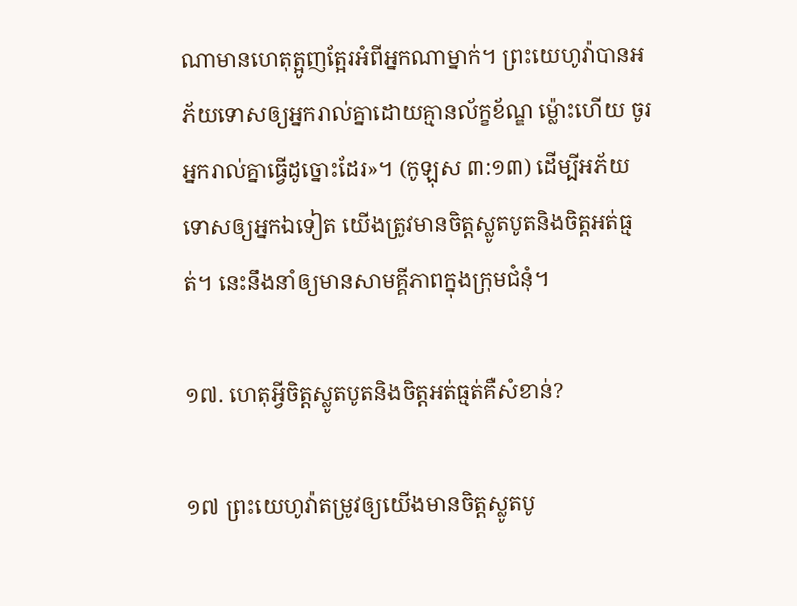ណាមានហេតុត្អូញត្អែរអំពីអ្នកណាម្នាក់។ ព្រះយេហូវ៉ាបានអភ័យទោសឲ្យអ្នករាល់គ្នាដោយគ្មានល័ក្ខខ័ណ្ឌ ម៉្លោះហើយ ចូរអ្នករាល់គ្នាធ្វើដូច្នោះដែរ»។ (កូឡុស ៣:១៣) ដើម្បីអភ័យទោសឲ្យអ្នកឯទៀត យើងត្រូវមានចិត្ដស្លូតបូតនិងចិត្ដអត់ធ្មត់។ នេះនឹងនាំឲ្យមានសាមគ្គីភាពក្នុងក្រុមជំនុំ។

១៧. ហេតុអ្វីចិត្ដស្លូតបូតនិងចិត្ដអត់ធ្មត់គឺសំខាន់?

១៧ ព្រះយេហូវ៉ាតម្រូវឲ្យយើងមានចិត្ដស្លូតបូ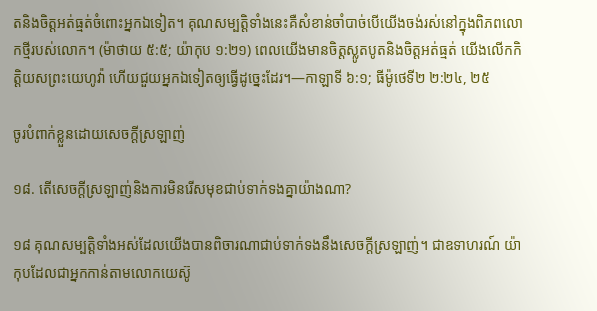តនិងចិត្ដអត់ធ្មត់ចំពោះអ្នកឯទៀត។ គុណសម្បត្ដិទាំងនេះគឺសំខាន់ចាំបាច់បើយើងចង់រស់នៅក្នុងពិភពលោកថ្មីរបស់លោក។ (ម៉ាថាយ ៥:៥; យ៉ាកុប ១:២១) ពេលយើងមានចិត្ដស្លូតបូតនិងចិត្ដអត់ធ្មត់ យើងលើកកិត្ដិយសព្រះយេហូវ៉ា ហើយជួយអ្នកឯទៀតឲ្យធ្វើដូច្នេះដែរ។—កាឡាទី ៦:១; ធីម៉ូថេទី២ ២:២៤, ២៥

ចូរបំពាក់ខ្លួនដោយសេចក្ដីស្រឡាញ់

១៨. តើសេចក្ដីស្រឡាញ់និងការមិនរើសមុខជាប់ទាក់ទងគ្នាយ៉ាងណា?

១៨ គុណសម្បត្ដិទាំងអស់ដែលយើងបានពិចារណាជាប់ទាក់ទងនឹងសេចក្ដីស្រឡាញ់។ ជាឧទាហរណ៍ យ៉ាកុបដែលជាអ្នកកាន់តាមលោកយេស៊ូ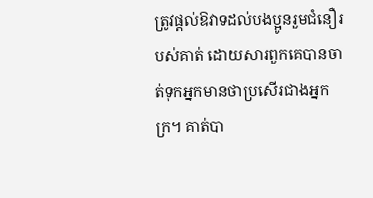ត្រូវផ្ដល់ឱវាទដល់បងប្អូនរួមជំនឿរបស់គាត់ ដោយសារពួកគេបានចាត់ទុកអ្នកមានថាប្រសើរជាងអ្នកក្រ។ គាត់បា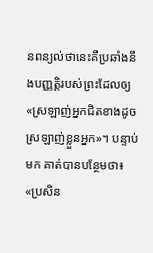នពន្យល់ថានេះគឺប្រឆាំងនឹងបញ្ញត្ដិរបស់ព្រះដែលឲ្យ«ស្រឡាញ់អ្នកជិតខាងដូចស្រឡាញ់ខ្លួនអ្នក»។ បន្ទាប់មក គាត់បានបន្ថែមថា៖ «ប្រសិន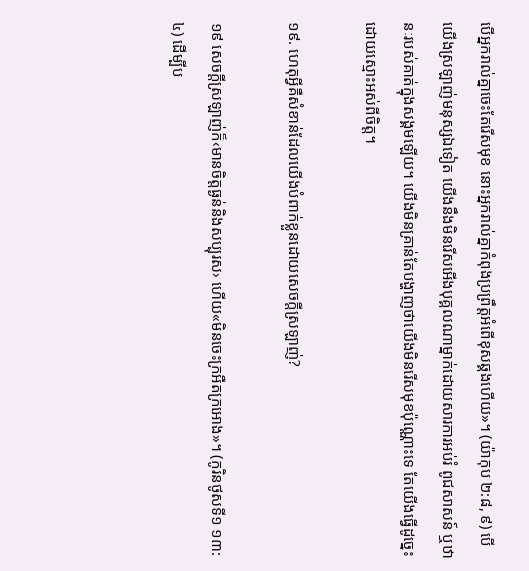បើអ្នករាល់គ្នាចេះតែរើសមុខ នោះអ្នករាល់គ្នាកំពុងប្រព្រឹត្ដអំពើខុសឆ្គងហើយ»។ (យ៉ាកុប ២:៨, ៩) បើយើងស្រឡាញ់មនុស្សឯទៀត យើងនឹងមិនរើសអើងបុគ្គលណាម្នាក់ដោយសារការអប់រំ ពូជសាសន៍ ឬឋានៈរបស់គាត់ក្នុងសង្គមឡើយ។ យើងមិនគ្រាន់តែបង្ហាញថាយើងមិនរើសមុខប៉ុណ្ណោះទេ តែយើងធ្វើដូច្នេះដោយស្មោះអស់ពីចិត្ដ។

១៩. ហេតុអ្វីគឺសំខាន់ដែលយើងបំពាក់ខ្លួនដោយសេចក្ដីស្រឡាញ់?

១៩ សេចក្ដីស្រឡាញ់ក៏‹មានចិត្ដធ្ងន់និងសប្បុរស› ហើយ«មិនចេះក្រអឺតក្រអោង»។ (កូរិនថូសទី១ ១៣:៤) ដើម្បីប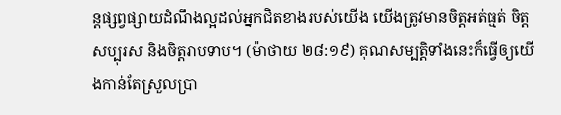ន្ដផ្សព្វផ្សាយដំណឹងល្អដល់អ្នកជិតខាងរបស់យើង យើងត្រូវមានចិត្ដអត់ធ្មត់ ចិត្ដសប្បុរស និងចិត្ដរាបទាប។ (ម៉ាថាយ ២៨:១៩) គុណសម្បត្ដិទាំងនេះក៏ធ្វើឲ្យយើងកាន់តែស្រួលប្រា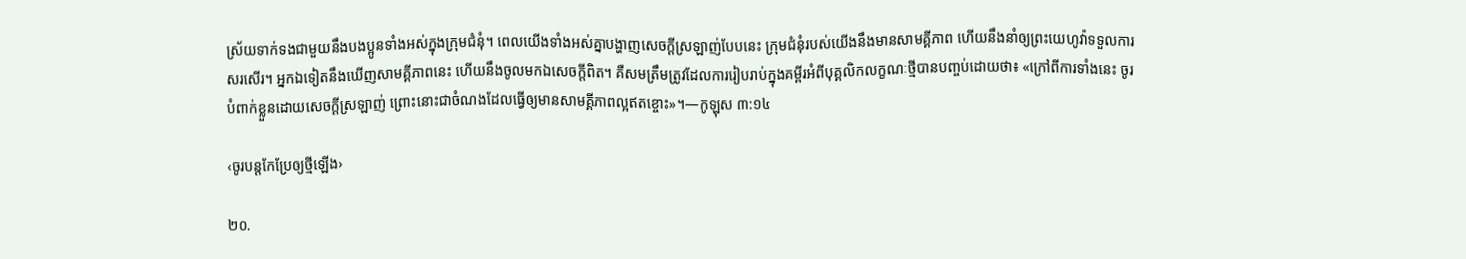ស្រ័យទាក់ទងជាមួយនឹងបងប្អូនទាំងអស់ក្នុងក្រុមជំនុំ។ ពេលយើងទាំងអស់គ្នាបង្ហាញសេចក្ដីស្រឡាញ់បែបនេះ ក្រុមជំនុំរបស់យើងនឹងមានសាមគ្គីភាព ហើយនឹងនាំឲ្យព្រះយេហូវ៉ាទទួលការសរសើរ។ អ្នកឯទៀតនឹងឃើញសាមគ្គីភាពនេះ ហើយនឹងចូលមកឯសេចក្ដីពិត។ គឺសមត្រឹមត្រូវដែលការរៀបរាប់ក្នុងគម្ពីរអំពីបុគ្គលិកលក្ខណៈថ្មីបានបញ្ចប់ដោយថា៖ «ក្រៅពីការទាំងនេះ ចូរបំពាក់ខ្លួនដោយសេចក្ដីស្រឡាញ់ ព្រោះនោះជាចំណងដែលធ្វើឲ្យមានសាមគ្គីភាពល្អឥតខ្ចោះ»។—កូឡុស ៣:១៤

‹ចូរបន្ដកែប្រែឲ្យថ្មីឡើង›

២០.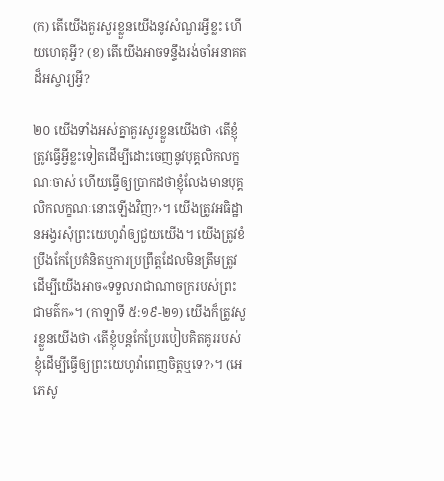(ក) តើយើងគួរសួរខ្លួនយើងនូវសំណួរអ្វីខ្លះ ហើយហេតុអ្វី? (ខ) តើយើងអាចទន្ទឹងរង់ចាំអនាគតដ៏អស្ចារ្យអ្វី?

២០ យើងទាំងអស់គ្នាគួរសួរខ្លួនយើងថា ‹តើខ្ញុំត្រូវធ្វើអ្វីខ្លះទៀតដើម្បីដោះចេញនូវបុគ្គលិកលក្ខណៈចាស់ ហើយធ្វើឲ្យប្រាកដថាខ្ញុំលែងមានបុគ្គលិកលក្ខណៈនោះឡើងវិញ?›។ យើងត្រូវអធិដ្ឋានអង្វរសុំព្រះយេហូវ៉ាឲ្យជួយយើង។ យើងត្រូវខំប្រឹងកែប្រែគំនិតឬការប្រព្រឹត្ដដែលមិនត្រឹមត្រូវ ដើម្បីយើងអាច«ទទួលរាជាណាចក្ររបស់ព្រះជាមត៌ក»។ (កាឡាទី ៥:១៩-២១) យើងក៏ត្រូវសួរខ្លួនយើងថា ‹តើខ្ញុំបន្ដកែប្រែរបៀបគិតគូររបស់ខ្ញុំដើម្បីធ្វើឲ្យព្រះយេហូវ៉ាពេញចិត្ដឬទេ?›។ (អេភេសូ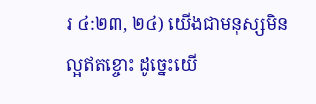រ ៤:២៣, ២៤) យើងជាមនុស្សមិនល្អឥតខ្ចោះ ដូច្នេះយើ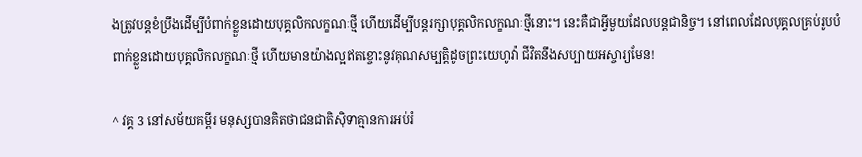ងត្រូវបន្ដខំប្រឹងដើម្បីបំពាក់ខ្លួនដោយបុគ្គលិកលក្ខណៈថ្មី ហើយដើម្បីបន្ដរក្សាបុគ្គលិកលក្ខណៈថ្មីនោះ។ នេះគឺជាអ្វីមួយដែលបន្ដជានិច្ច។ នៅពេលដែលបុគ្គលគ្រប់រូបបំពាក់ខ្លួនដោយបុគ្គលិកលក្ខណៈថ្មី ហើយមានយ៉ាងល្អឥតខ្ចោះនូវគុណសម្បត្ដិដូចព្រះយេហូវ៉ា ជីវិតនឹងសប្បាយអស្ចារ្យមែន!

^ វគ្គ 3 នៅសម័យគម្ពីរ មនុស្សបានគិតថាជនជាតិស៊ិទាគ្មានការអប់រំ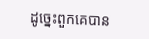ដូច្នេះពួកគេបាន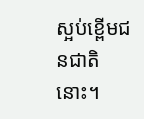ស្អប់ខ្ពើមជនជាតិនោះ។